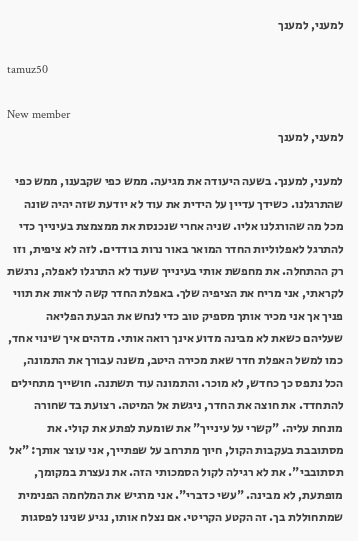למעני, למענך

tamuz50

New member
למעני, למענך

למעני, למענך. בשעה היעודה את מגיעה. ממש כפי שקבענו, ממש כפי שהתרגלנו. כשידך עדיין על הידית את עוד לא יודעת שזה יהיה שונה מכל מה שהורגלנו אליו. שניה אחרי שנכנסת את ממצמצת בעינייך כדי להתרגל לאפלוליות החדר המואר באור נרות בודדים. לזה לא ציפית, וזו רק ההתחלה. את מחפשת אותי בעינייך שעוד לא התרגלו לאפלה, נרגשת לקראתי, אני מריח את הציפיה שלך. באפלת החדר קשה לראות את תווי פניך אך אני מכיר אותך מספיק טוב כדי לנחש את הבעת הפליאה שעליהם כשאת לא מבינה מדוע אינך רואה אותי. מדהים איך שינוי אחד, כמו למשל האפלת חדר שאת מכירה היטב, משנה עבורך את התמונה, הכל נתפס כך כחדש, לא מוכר. והתמונה עוד תשתנה. חושייך מתחילים להתחדד. את חוצה את החדר, ניגשת אל המיטה. רצועת בד שחורה מונחת עליה. "קשרי על עינייך" את שומעת לפתע את קולי. את מסתובבת בעקבות הקול, חיוך מתרחב על שפתייך, אני עוצר אותך: "אל תסתובבי". את לא רגילה לקול הסמכותי הזה. את נעצרת במקומך, מופתעת, לא מבינה. "עשי כדברי". אני מרגיש את המלחמה הפנימית שמתחוללת בך. זה הקטע הקריטי. אם נצלח אותו, נגיע שנינו לפסגות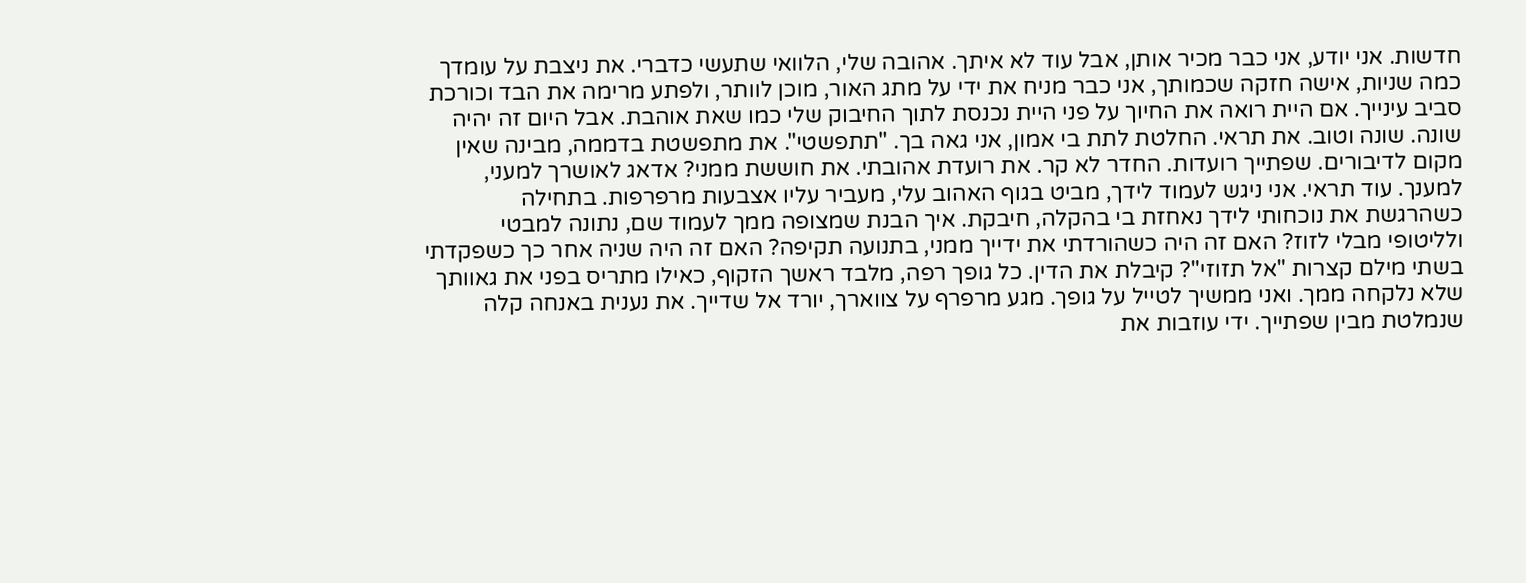חדשות. אני יודע, אני כבר מכיר אותן, אבל עוד לא איתך. אהובה שלי, הלוואי שתעשי כדברי. את ניצבת על עומדך כמה שניות, אישה חזקה שכמותך, אני כבר מניח את ידי על מתג האור, מוכן לוותר, ולפתע מרימה את הבד וכורכת סביב עינייך. אם היית רואה את החיוך על פני היית נכנסת לתוך החיבוק שלי כמו שאת אוהבת. אבל היום זה יהיה שונה. שונה וטוב. את תראי. החלטת לתת בי אמון, אני גאה בך. "תתפשטי". את מתפשטת בדממה, מבינה שאין מקום לדיבורים. שפתייך רועדות. החדר לא קר. את רועדת אהובתי. את חוששת ממני? אדאג לאושרך למעני, למענך. עוד תראי. אני ניגש לעמוד לידך, מביט בגוף האהוב עלי, מעביר עליו אצבעות מרפרפות. בתחילה כשהרגשת את נוכחותי לידך נאחזת בי בהקלה, חיבקת. איך הבנת שמצופה ממך לעמוד שם, נתונה למבטי ולליטופי מבלי לזוז? האם זה היה כשהורדתי את ידייך ממני, בתנועה תקיפה? האם זה היה שניה אחר כך כשפקדתי בשתי מילם קצרות "אל תזוזי"? קיבלת את הדין. כל גופך רפה, מלבד ראשך הזקוף, כאילו מתריס בפני את גאוותך שלא נלקחה ממך. ואני ממשיך לטייל על גופך. מגע מרפרף על צווארך, יורד אל שדייך. את נענית באנחה קלה שנמלטת מבין שפתייך. ידי עוזבות את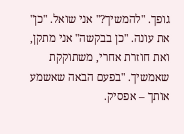גופך. "להמשיך?" אני שואל. "כן" את עונה. "כן בבקשה" אני מתקן, ואת חוזרת אחרי, משתוקקת שאמשיך. "בפעם הבאה שאשמע אותך – אפסיק.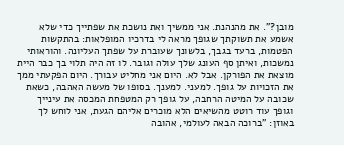מובן?". את מהנהנת. אני ממשיך ואת נושכת את שפתייך כדי שלא אשמע את תשוקתך שגופך מראה לי בדרכיו המופלאות: בהתקשות הפטמות, ברעד בגבך, בלשונך שעוברת על שפתך העליונה. והוראותי נמשכות, ואיתן סף העונג שלך עולה וגובר. לו זה היה תלוי בך כבר היית מוצאת את הפורקן. אבל לא. היום אני מחליט עבורך. היום הפקעתי ממך את הזכויות על גופך. למעני. למענך. בסופו של מעשה האהבה, כשאת שכובה על המיטה הרחבה, על גופך רק המטפחת המכסה את עינייך וגופך עוד רוטט מהשיאים הלא מוכרים אליהם הגעת, אני לוחש לך באוזן: "ברוכה הבאה לעולמי, אהובה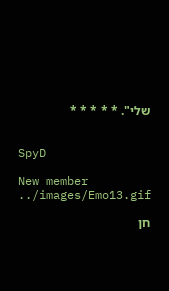שלי". * * * * *


SpyD

New member
../images/Emo13.gif

חן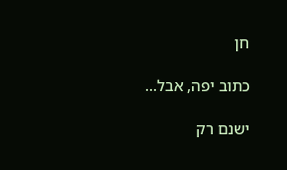חן

כתוב יפה, אבל...

ישנם רק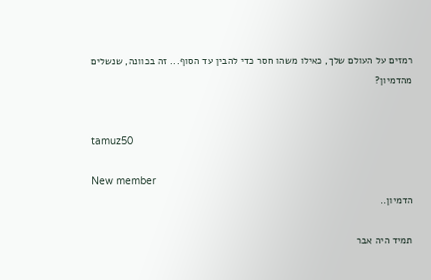רמזים על העולם שלך, כאילו משהו חסר כדי להבין עד הסוף... זה בכוונה, שנשלים מהדמיון?


tamuz50

New member
הדמיון..

תמיד היה אבר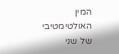המין האולטימטיבי של שני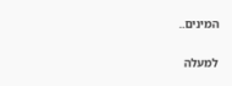המינים..

למעלה